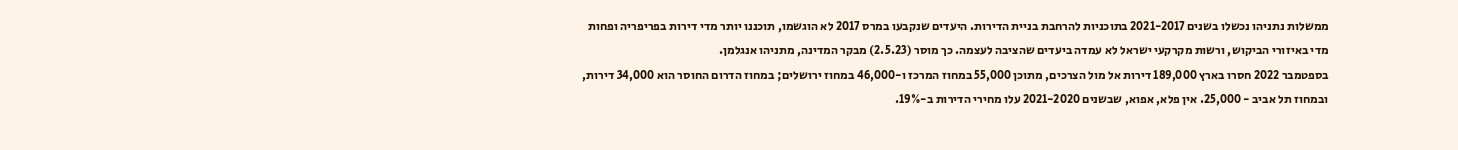ממשלות נתניהו נכשלו בשנים 2021-2017 בתוכניות להרחבת בניית הדירות. היעדים שנקבעו במרס 2017 לא הוגשמו, תוכננו יותר מדי דירות בפריפריה ופחות מדי באיזורי הביקוש, ורשות מקרקעי ישראל לא עמדה ביעדים שהציבה לעצמה. כך מוסר (2.5.23) מבקר המדינה, מתניהו אנגלמן.
בספטמבר 2022 חסרו בארץ 189,000 דירות אל מול הצרכים, מתוכן 55,000 במחוז המרכז ו-46,000 במחוז ירושלים; במחוז הדרום החוסר הוא 34,000 דירות, ובמחוז תל אביב - 25,000. אין פלא, אפוא, שבשנים 2021-2020 עלו מחירי הדירות ב-19%.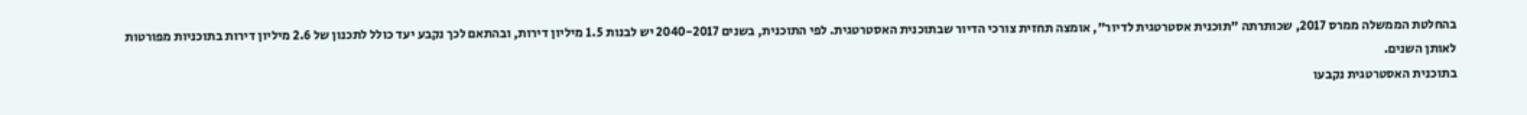בהחלטת הממשלה ממרס 2017, שכותרתה "תוכנית אסטרטגית לדיור", אומצה תחזית צורכי הדיור שבתוכנית האסטרטגית. לפי התוכנית, בשנים 2040-2017 יש לבנות 1.5 מיליון דירות, ובהתאם לכך נקבע יעד כולל לתכנון של 2.6 מיליון דירות בתוכניות מפורטות לאותן השנים.
בתוכנית האסטרטגית נקבעו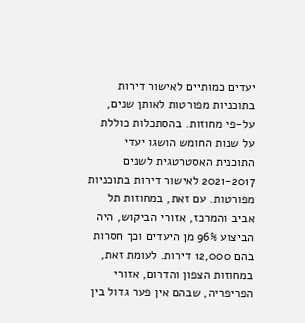יעדים כמותיים לאישור דירות בתוכניות מפורטות לאותן שנים, על-פי מחוזות. בהסתכלות כוללת על שנות החומש הושגו יעדי התוכנית האסטרטגית לשנים 2021-2017 לאישור דירות בתוכניות מפורטות. עם זאת, במחוזות תל אביב והמרכז, אזורי הביקוש, היה הביצוע 96% מן היעדים וכך חסרות בהם 12,000 דירות. לעומת זאת, במחוזות הצפון והדרום, אזורי הפריפריה, שבהם אין פער גדול בין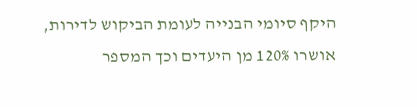היקף סיומי הבנייה לעומת הביקוש לדירות, אושרו 120% מן היעדים וכך המספר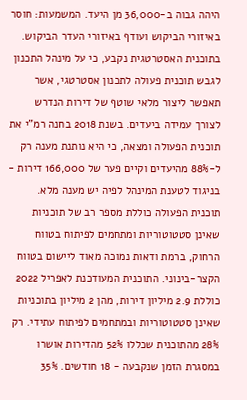היהה גבוה ב-36,000 מן היעד. המשמעות: חוסר באיזורי הביקוש ועודף באיזורי העדר הביקוש.
בתוכנית האסטרטגית נקבע, כי על מינהל התכנון לגבש תוכנית פעולה לתכנון אסטרטגי, אשר תאפשר ליצור מלאי שוטף של דירות הנדרש לצורך עמידה ביעדים. בשנת 2018 בחנה רמ"י את תוכנית הפעולה ומצאה, כי היא נותנת מענה רק ל-88% מהיעדים וקיים פער של 166,000 דירות - בניגוד לטענת המינהל לפיה יש מענה מלא.
תוכנית הפעולה כוללת מספר רב של תוכניות שאינן סטטוטוריות ומתחמים לפיתוח בטווח הרחוק, ברמת ודאות נמוכה מאוד ליישום בטווח הקצר-בינוני. התוכנית המעודכנת לאפריל 2022 כוללת 2.9 מיליון דירות, מהן 2 מיליון בתוכניות שאינן סטטוטוריות ובמתחמים לפיתוח עתידי. רק 28% מהתוכנית שכללו 52% מהדירות אושרו במסגרת הזמן שנקבעה - 18 חודשים. 35%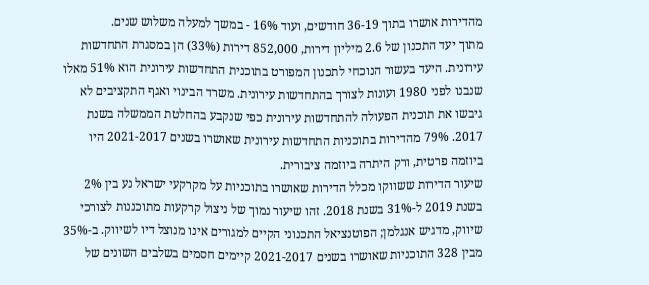מהדירות אושרו בתוך 36-19 חודשים, ועוד 16% - במשך למעלה משלוש שנים.
מתוך יעד התכנון של 2.6 מיליון דירות, 852,000 דירות (33%) הן במסגרת התחדשות עירונית. היעד בעשור הנוכחי לתכנון המפורט בתוכנית התחדשות עירונית הוא 51% מאלו שנבנו לפני 1980 ועונות לצורך בהתחדשות עירונית. משרד הבינוי ואגף התקציבים לא גיבשו את תוכנית הפעולה להתחדשות עירונית כפי שנקבע בהחלטת הממשלה בשנת 2017. 79% מהדירות בתוכניות התחדשות עירונית שאושרו בשנים 2021-2017 היו ביוזמה פרטית, ורק היתרה ביוזמה ציבורית.
שיעור הדירות ששווקו מכלל הדירות שאושרו בתוכניות על מקרקעי ישראל נע בין 2% בשנת 2019 ל-31% בשנת 2018. זהו שיעור נמוך של ניצול קרקעות מתוכננות לצורכי שיווק, מדגיש אנגלמן; הפוטנציאל התכנוני הקיים למגורים אינו מנוצל דיו לשיווק. ב-35% מבין 328 התוכניות שאושרו בשנים 2021-2017 קיימים חסמים בשלבים השונים של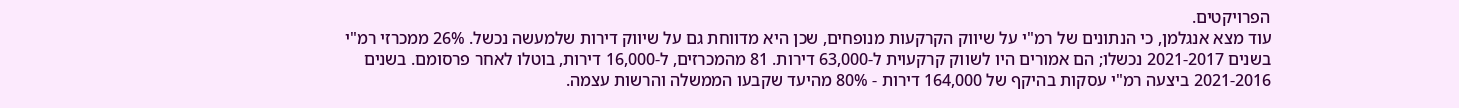הפרויקטים.
עוד מצא אנגלמן, כי הנתונים של רמ"י על שיווק הקרקעות מנופחים, שכן היא מדווחת גם על שיווק דירות שלמעשה נכשל. 26% ממכרזי רמ"י בשנים 2021-2017 נכשלו; הם אמורים היו לשווק קרקעוית ל-63,000 דירות. 81 מהמכרזים, ל-16,000 דירות, בוטלו לאחר פרסומם. בשנים 2021-2016 ביצעה רמ"י עסקות בהיקף של 164,000 דירות - 80% מהיעד שקבעו הממשלה והרשות עצמה.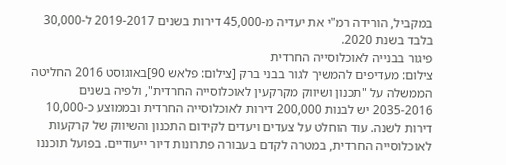במקביל, הורידה רמ"י את יעדיה מ-45,000 דירות בשנים 2019-2017 ל-30,000 בלבד בשנת 2020.
פיגור בבנייה לאוכלוסייה החרדית
צילום: מעדיפים להמשיך לגור בבני ברק [צילום: פלאש 90]באוגוסט 2016 החליטה הממשלה על "תכנון ושיווק מקרקעין לאוכלוסייה החרדית", ולפיה בשנים 2035-2016 יש לבנות 200,000 דירות לאוכלוסייה החרדית ובממוצע כ-10,000 דירות לשנה. עוד הוחלט על צעדים ויעדים לקידום התכנון והשיווק של קרקעות לאוכלוסייה החרדית, במטרה לקדם בעבורה פתרונות דיור ייעודיים. בפועל תוכננו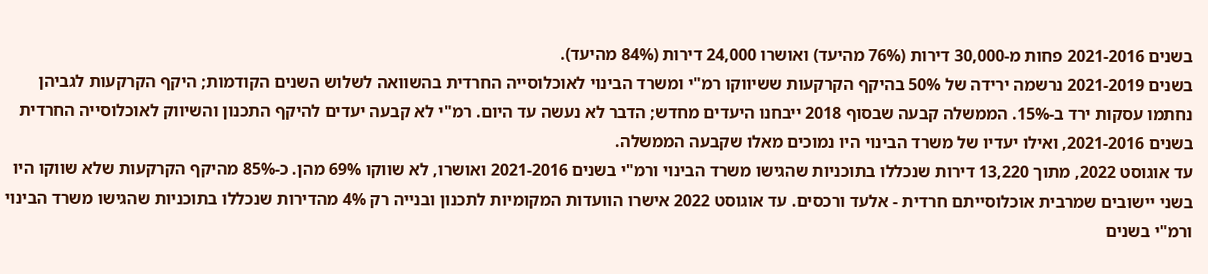בשנים 2021-2016 פחות מ-30,000 דירות (76% מהיעד) ואושרו 24,000 דירות (84% מהיעד).
בשנים 2021-2019 נרשמה ירידה של 50% בהיקף הקרקעות ששיווקו רמ"י ומשרד הבינוי לאוכלוסייה החרדית בהשוואה לשלוש השנים הקודמות; היקף הקרקעות לגביהן נחתמו עסקות ירד ב-15%. הממשלה קבעה שבסוף 2018 ייבחנו היעדים מחדש; הדבר לא נעשה עד היום. רמ"י לא קבעה יעדים להיקף התכנון והשיווק לאוכלוסייה החרדית בשנים 2021-2016, ואילו יעדיו של משרד הבינוי היו נמוכים מאלו שקבעה הממשלה.
עד אוגוסט 2022, מתוך 13,220 דירות שנכללו בתוכניות שהגישו משרד הבינוי ורמ"י בשנים 2021-2016 ואושרו, לא שווקו 69% מהן. כ-85% מהיקף הקרקעות שלא שווקו היו בשני יישובים שמרבית אוכלוסייתם חרדית - אלעד ורכסים. עד אוגוסט 2022 אישרו הוועדות המקומיות לתכנון ובנייה רק 4% מהדירות שנכללו בתוכניות שהגישו משרד הבינוי ורמ"י בשנים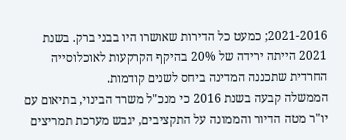2021-2016; כמעט כל הדירות שאושרו היו בבני ברק. בשנת 2021 הייתה ירידה של 20% בהיקף הקרקעות לאוכלוסייה החרדית שתכננה המדינה ביחס לשנים קודמות.
הממשלה קבעה בשנת 2016 כי מנכ"ל משרד הבינוי, בתיאום עם יו"ר מטה הדיור והממונה על התקציבים, יגבש מערכת תמריצים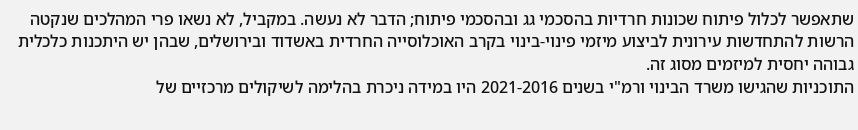שתאפשר לכלול פיתוח שכונות חרדיות בהסכמי גג ובהסכמי פיתוח; הדבר לא נעשה. במקביל, לא נשאו פרי המהלכים שנקטה הרשות להתחדשות עירונית לביצוע מיזמי פינוי-בינוי בקרב האוכלוסייה החרדית באשדוד ובירושלים, שבהן יש היתכנות כלכלית גבוהה יחסית למיזמים מסוג זה.
התוכניות שהגישו משרד הבינוי ורמ"י בשנים 2021-2016 היו במידה ניכרת בהלימה לשיקולים מרכזיים של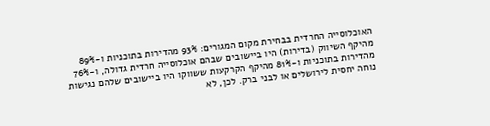האוכלוסייה החרדית בבחירת מקום המגורים: 93% מהדירות בתוכניות ו-89% מהיקף השיווק (בדירות) היו ביישובים שבהם אוכלוסייה חרדית גדולה, ו-76% מהדירות בתוכניות ו-81% מהיקף הקרקעות ששווקו היו ביישובים שלהם נגישות נוחה יחסית לירושלים או לבני ברק. לכן, לא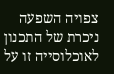צפויה השפעה ניכרת של התכנון לאוכלוסייה זו על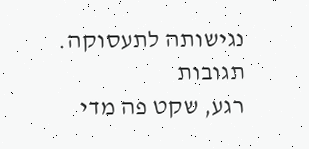נגישותה לתעסוקה.
תגובות
רגע, שקט פה מדי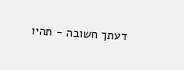דעתך חשובה - תהיו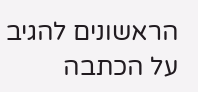הראשונים להגיב על הכתבה